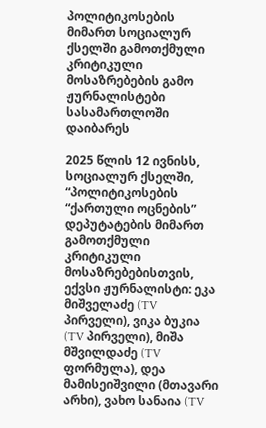პოლიტიკოსების მიმართ სოციალურ ქსელში გამოთქმული კრიტიკული მოსაზრებების გამო ჟურნალისტები სასამართლოში დაიბარეს

2025 წლის 12 ივნისს, სოციალურ ქსელში, “პოლიტიკოსების “ქართული ოცნების” დეპუტატების მიმართ გამოთქმული კრიტიკული მოსაზრებებისთვის, ექვსი ჟურნალისტი: ეკა მიშველაძე (TV პირველი), ვიკა ბუკია (TV პირველი), მიშა მშვილდაძე (TV ფორმულა), დეა მამისეიშვილი (მთავარი არხი), ვახო სანაია (TV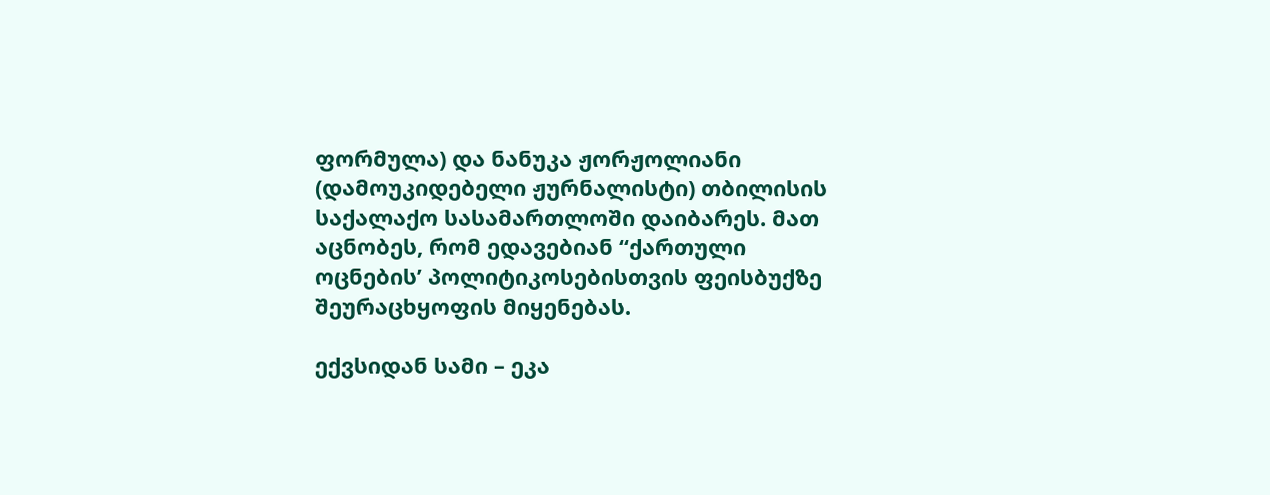ფორმულა) და ნანუკა ჟორჟოლიანი (დამოუკიდებელი ჟურნალისტი) თბილისის საქალაქო სასამართლოში დაიბარეს. მათ აცნობეს, რომ ედავებიან “ქართული ოცნების’ პოლიტიკოსებისთვის ფეისბუქზე შეურაცხყოფის მიყენებას.

ექვსიდან სამი – ეკა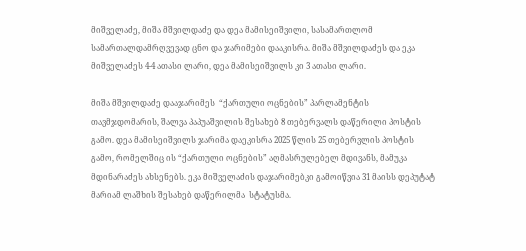მიშველაძე, მიშა მშვილდაძე და დეა მამისეიშვილი, სასამართლომ სამართალდამრღვევად ცნო და ჯარიმები დააკისრა. მიშა მშვილდაძეს და ეკა მიშველაძეს 4-4 ათასი ლარი, დეა მამისეიშვილს კი 3 ათასი ლარი.

მიშა მშვილდაძე დააჯარიმეს  “ქართული ოცნების” პარლამენტის თავმჯდომარის, შალვა პაპუაშვილის შესახებ 8 თებერვალს დაწერილი პოსტის გამო. დეა მამისეიშვილს ჯარიმა დაეკისრა 2025 წლის 25 თებერვლის პოსტის გამო, რომელშიც ის “ქართული ოცნების” აღმასრულებელ მდივანს, მამუკა მდინარაძეს ახსენებს. ეკა მიშველაძის დაჯარიმებკი გამოიწვია 31 მაისს დეპუტატ მარიამ ლაშხის შესახებ დაწერილმა  სტატუსმა.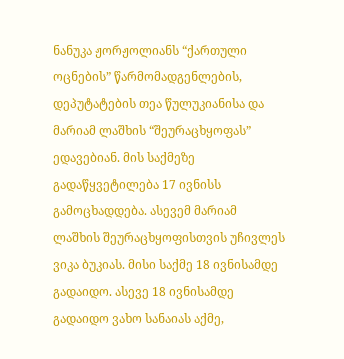ნანუკა ჟორჟოლიანს “ქართული ოცნების” წარმომადგენლების, დეპუტატების თეა წულუკიანისა და მარიამ ლაშხის “შეურაცხყოფას” ედავებიან. მის საქმეზე გადაწყვეტილება 17 ივნისს გამოცხადდება. ასევემ მარიამ ლაშხის შეურაცხყოფისთვის უჩივლეს ვიკა ბუკიას. მისი საქმე 18 ივნისამდე გადაიდო. ასევე 18 ივნისამდე გადაიდო ვახო სანაიას აქმე,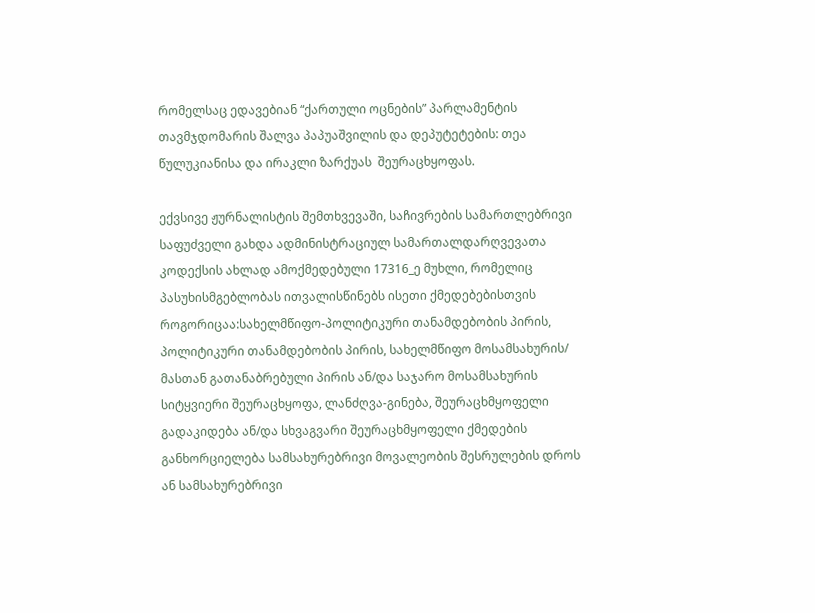რომელსაც ედავებიან “ქართული ოცნების” პარლამენტის თავმჯდომარის შალვა პაპუაშვილის და დეპუტეტების: თეა წულუკიანისა და ირაკლი ზარქუას  შეურაცხყოფას.

ექვსივე ჟურნალისტის შემთხვევაში, საჩივრების სამართლებრივი საფუძველი გახდა ადმინისტრაციულ სამართალდარღვევათა კოდექსის ახლად ამოქმედებული 17316_ე მუხლი, რომელიც პასუხისმგებლობას ითვალისწინებს ისეთი ქმედებებისთვის როგორიცაა:სახელმწიფო-პოლიტიკური თანამდებობის პირის, პოლიტიკური თანამდებობის პირის, სახელმწიფო მოსამსახურის/ მასთან გათანაბრებული პირის ან/და საჯარო მოსამსახურის სიტყვიერი შეურაცხყოფა, ლანძღვა-გინება, შეურაცხმყოფელი გადაკიდება ან/და სხვაგვარი შეურაცხმყოფელი ქმედების განხორციელება სამსახურებრივი მოვალეობის შესრულების დროს ან სამსახურებრივი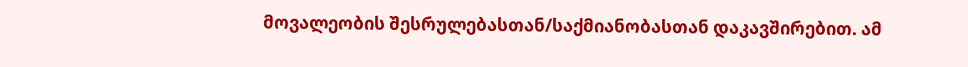მოვალეობის შესრულებასთან/საქმიანობასთან დაკავშირებით. ამ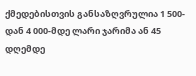ქმედებისთვის განსაზღვრულია 1 500-დან 4 000-მდე ლარი ჯარიმა ან 45 დღემდე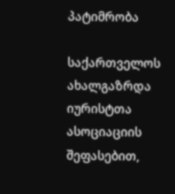პატიმრობა

საქართველოს ახალგაზრდა იურისტთა ასოციაციის შეფასებით,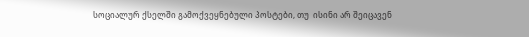სოციალურ ქსელში გამოქვეყნებული პოსტები, თუ  ისინი არ შეიცავენ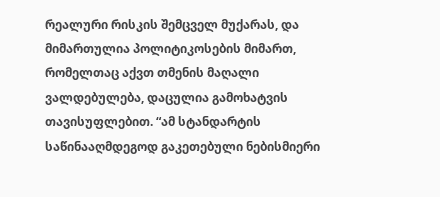რეალური რისკის შემცველ მუქარას, და მიმართულია პოლიტიკოსების მიმართ, რომელთაც აქვთ თმენის მაღალი ვალდებულება, დაცულია გამოხატვის თავისუფლებით. “ამ სტანდარტის საწინააღმდეგოდ გაკეთებული ნებისმიერი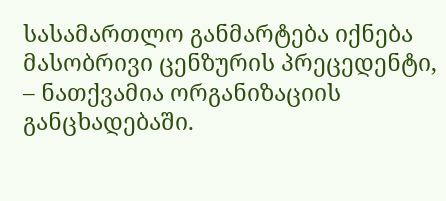სასამართლო განმარტება იქნება მასობრივი ცენზურის პრეცედენტი, – ნათქვამია ორგანიზაციის განცხადებაში.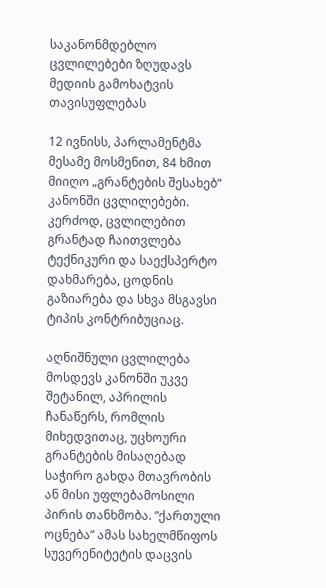საკანონმდებლო ცვლილებები ზღუდავს მედიის გამოხატვის თავისუფლებას

12 ივნისს, პარლამენტმა მესამე მოსმენით, 84 ხმით მიიღო „გრანტების შესახებ“ კანონში ცვლილებები. კერძოდ, ცვლილებით გრანტად ჩაითვლება ტექნიკური და საექსპერტო დახმარება, ცოდნის გაზიარება და სხვა მსგავსი ტიპის კონტრიბუციაც.

აღნიშნული ცვლილება მოსდევს კანონში უკვე შეტანილ, აპრილის ჩანაწერს, რომლის მიხედვითაც, უცხოური გრანტების მისაღებად საჭირო გახდა მთავრობის ან მისი უფლებამოსილი პირის თანხმობა. “ქართული ოცნება” ამას სახელმწიფოს სუვერენიტეტის დაცვის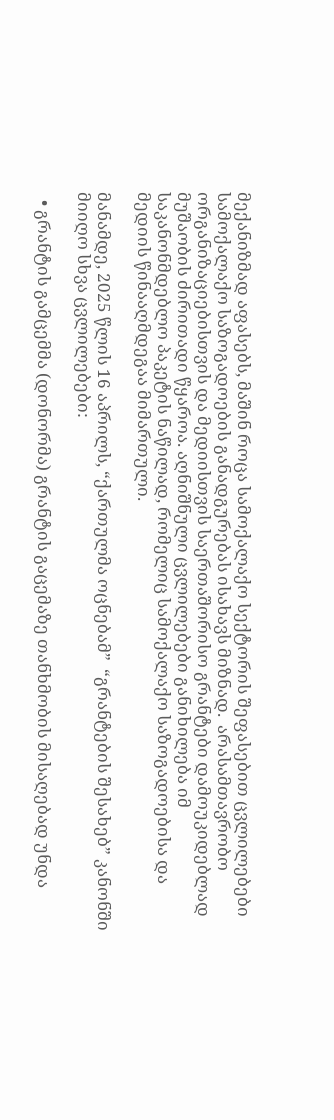მექანიზმად აფასებს, მაშინ როცა სამოქალაქო სექტორის შეფასებით ცვლილებები სამოქალაქო საზოგადოების განადგურებას ისახავს მიზნად.  არასამთავრობო ორგანიზაციებისთვის და მედიისთვის საერთაშორისო გრანტები დამოუკიდებლად მუშაობის ძირითადი წყაროა. აღნიშნული ცვლილებები განიხილება იმ საკანონმდებლო პაკეტის ნაწილად, რომელიც სამოქალაქო საზოგადოებისა და მედიის წინააღმდეგაა მიმართული.

მანამდე, 2025 წლის 16 აპრილს, “ქართულმა ოცნებამ”  “გრანტების შესახებ” კანონში მიიღო სხვა ცვლილებები:

  • გრანტის გამცემმა (დონორმა) გრანტის გაცემაზე თანხმობის მისაღებად უნდა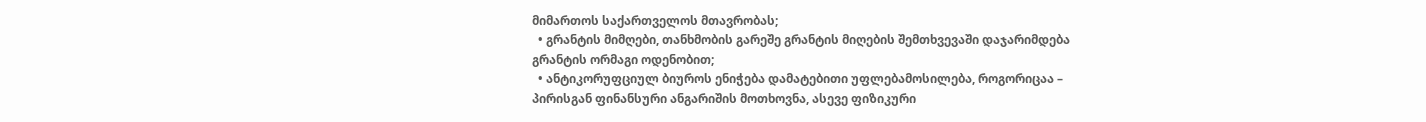მიმართოს საქართველოს მთავრობას;
  • გრანტის მიმღები, თანხმობის გარეშე გრანტის მიღების შემთხვევაში დაჯარიმდება გრანტის ორმაგი ოდენობით;
  • ანტიკორუფციულ ბიუროს ენიჭება დამატებითი უფლებამოსილება, როგორიცაა – პირისგან ფინანსური ანგარიშის მოთხოვნა, ასევე ფიზიკური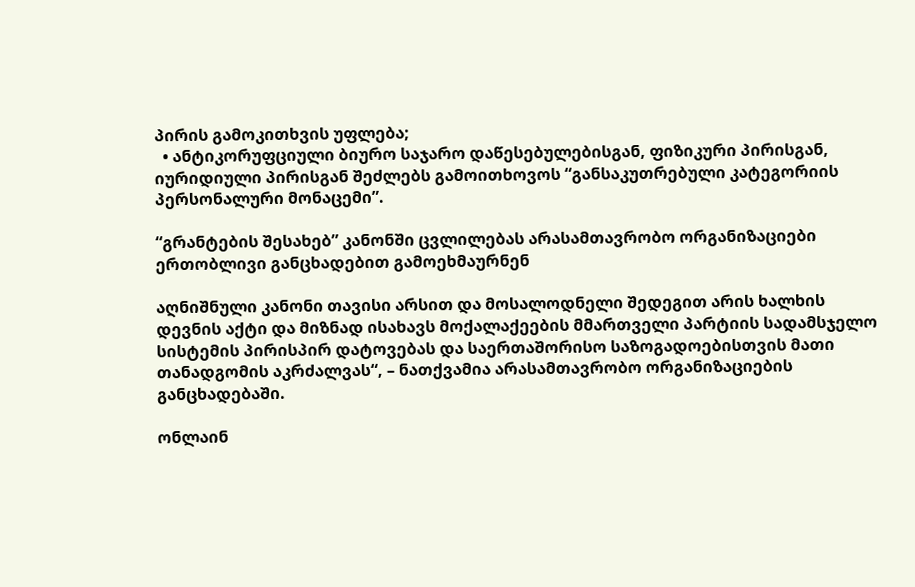პირის გამოკითხვის უფლება;
  • ანტიკორუფციული ბიურო საჯარო დაწესებულებისგან, ფიზიკური პირისგან, იურიდიული პირისგან შეძლებს გამოითხოვოს “განსაკუთრებული კატეგორიის პერსონალური მონაცემი”.

“გრანტების შესახებ” კანონში ცვლილებას არასამთავრობო ორგანიზაციები ერთობლივი განცხადებით გამოეხმაურნენ

აღნიშნული კანონი თავისი არსით და მოსალოდნელი შედეგით არის ხალხის დევნის აქტი და მიზნად ისახავს მოქალაქეების მმართველი პარტიის სადამსჯელო სისტემის პირისპირ დატოვებას და საერთაშორისო საზოგადოებისთვის მათი თანადგომის აკრძალვას“, – ნათქვამია არასამთავრობო ორგანიზაციების განცხადებაში.

ონლაინ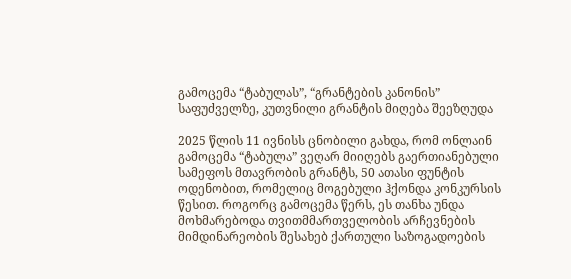გამოცემა “ტაბულას”, “გრანტების კანონის” საფუძველზე, კუთვნილი გრანტის მიღება შეეზღუდა

2025 წლის 11 ივნისს ცნობილი გახდა, რომ ონლაინ გამოცემა “ტაბულა” ვეღარ მიიღებს გაერთიანებული სამეფოს მთავრობის გრანტს, 50 ათასი ფუნტის ოდენობით, რომელიც მოგებული ჰქონდა კონკურსის წესით. როგორც გამოცემა წერს, ეს თანხა უნდა მოხმარებოდა თვითმმართველობის არჩევნების მიმდინარეობის შესახებ ქართული საზოგადოების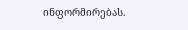ინფორმირებას.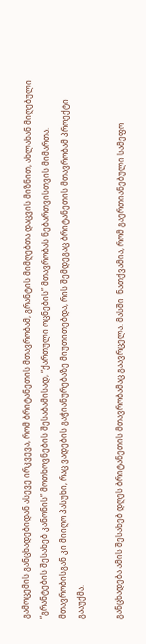გამოცემის განცხადებიდან ასევე ირკვევა, რომ ბრიტანეთის მთავრობამ, გრანტის მიმღებთა დაცვის მიზნით, ახლახან მიღებული “გრანტების შესახებ კანონის” მოთხოვნების შესაბამისად, “ქართული ოცნების” მთავრობას ნებართვისთვის მიმართა. მთავრობისგან კი მიიღო პასუხი, რაც ვადების გაჭიანურებაზე მიუთითებდა, რის შემდეგაც ბრიტანეთის მთავრობამ პროექტი გააუქმა.

განცხადება ამის შესახებ დღეს ბრიტანეთის მთავრობამაც გაავრცელა. მასში  ნათქვამია, რომ გაერთიანებული სამეფო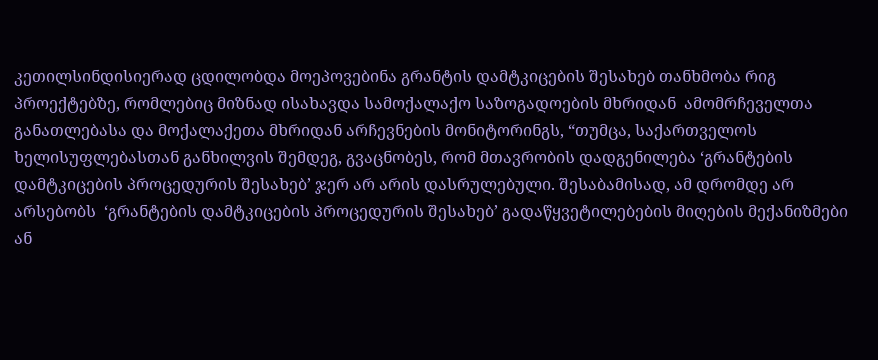კეთილსინდისიერად ცდილობდა მოეპოვებინა გრანტის დამტკიცების შესახებ თანხმობა რიგ პროექტებზე, რომლებიც მიზნად ისახავდა სამოქალაქო საზოგადოების მხრიდან  ამომრჩეველთა განათლებასა და მოქალაქეთა მხრიდან არჩევნების მონიტორინგს, “თუმცა, საქართველოს ხელისუფლებასთან განხილვის შემდეგ, გვაცნობეს, რომ მთავრობის დადგენილება ‘გრანტების დამტკიცების პროცედურის შესახებ’ ჯერ არ არის დასრულებული. შესაბამისად, ამ დრომდე არ არსებობს  ‘გრანტების დამტკიცების პროცედურის შესახებ’ გადაწყვეტილებების მიღების მექანიზმები ან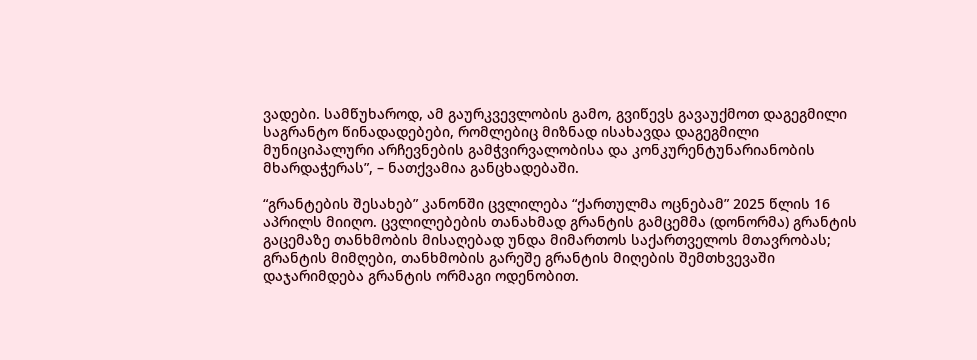ვადები. სამწუხაროდ, ამ გაურკვევლობის გამო, გვიწევს გავაუქმოთ დაგეგმილი საგრანტო წინადადებები, რომლებიც მიზნად ისახავდა დაგეგმილი მუნიციპალური არჩევნების გამჭვირვალობისა და კონკურენტუნარიანობის მხარდაჭერას”, – ნათქვამია განცხადებაში.

“გრანტების შესახებ” კანონში ცვლილება “ქართულმა ოცნებამ” 2025 წლის 16 აპრილს მიიღო. ცვლილებების თანახმად გრანტის გამცემმა (დონორმა) გრანტის გაცემაზე თანხმობის მისაღებად უნდა მიმართოს საქართველოს მთავრობას; გრანტის მიმღები, თანხმობის გარეშე გრანტის მიღების შემთხვევაში დაჯარიმდება გრანტის ორმაგი ოდენობით.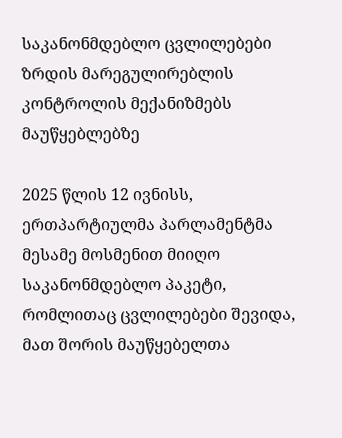საკანონმდებლო ცვლილებები ზრდის მარეგულირებლის კონტროლის მექანიზმებს მაუწყებლებზე

2025 წლის 12 ივნისს, ერთპარტიულმა პარლამენტმა მესამე მოსმენით მიიღო საკანონმდებლო პაკეტი, რომლითაც ცვლილებები შევიდა, მათ შორის მაუწყებელთა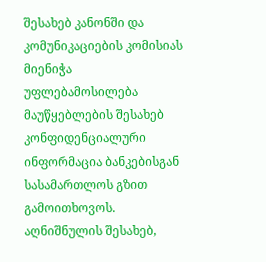შესახებ კანონში და კომუნიკაციების კომისიას მიენიჭა უფლებამოსილება მაუწყებლების შესახებ კონფიდენციალური ინფორმაცია ბანკებისგან სასამართლოს გზით გამოითხოვოს. აღნიშნულის შესახებ,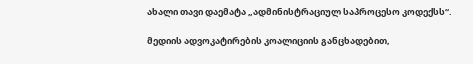ახალი თავი დაემატა „ადმინისტრაციულ საპროცესო კოდექსს“.

მედიის ადვოკატირების კოალიციის განცხადებით,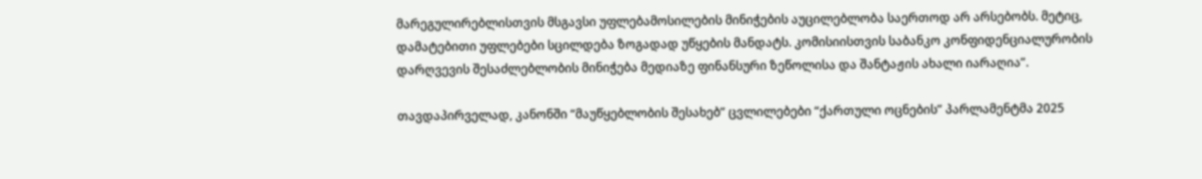მარეგულირებლისთვის მსგავსი უფლებამოსილების მინიჭების აუცილებლობა საერთოდ არ არსებობს. მეტიც, დამატებითი უფლებები სცილდება ზოგადად უწყების მანდატს. კომისიისთვის საბანკო კონფიდენციალურობის დარღვევის შესაძლებლობის მინიჭება მედიაზე ფინანსური ზეწოლისა და შანტაჟის ახალი იარაღია”.

თავდაპირველად, კანონში “მაუწყებლობის შესახებ” ცვლილებები “ქართული ოცნების” პარლამენტმა 2025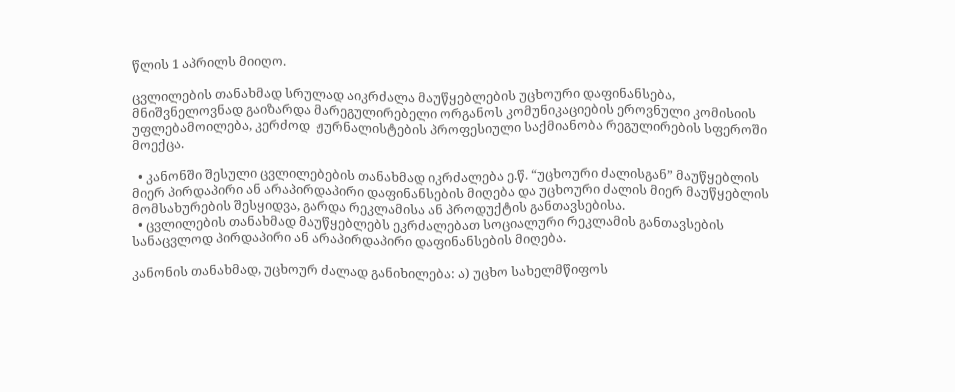წლის 1 აპრილს მიიღო.

ცვლილების თანახმად სრულად აიკრძალა მაუწყებლების უცხოური დაფინანსება, მნიშვნელოვნად გაიზარდა მარეგულირებელი ორგანოს კომუნიკაციების ეროვნული კომისიის უფლებამოილება, კერძოდ  ჟურნალისტების პროფესიული საქმიანობა რეგულირების სფეროში მოექცა.

  • კანონში შესული ცვლილებების თანახმად იკრძალება ე.წ. “უცხოური ძალისგან” მაუწყებლის მიერ პირდაპირი ან არაპირდაპირი დაფინანსების მიღება და უცხოური ძალის მიერ მაუწყებლის მომსახურების შესყიდვა, გარდა რეკლამისა ან პროდუქტის განთავსებისა.
  • ცვლილების თანახმად მაუწყებლებს ეკრძალებათ სოციალური რეკლამის განთავსების სანაცვლოდ პირდაპირი ან არაპირდაპირი დაფინანსების მიღება.

კანონის თანახმად, უცხოურ ძალად განიხილება: ა) უცხო სახელმწიფოს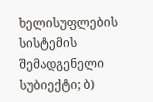ხელისუფლების სისტემის შემადგენელი სუბიექტი; ბ)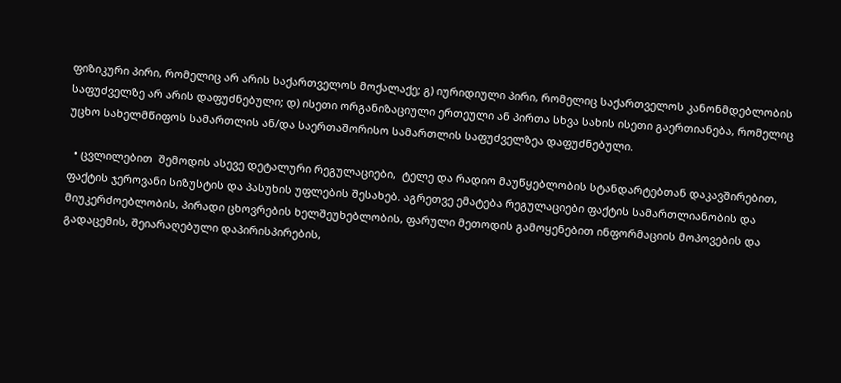ფიზიკური პირი, რომელიც არ არის საქართველოს მოქალაქე; გ) იურიდიული პირი, რომელიც საქართველოს კანონმდებლობის საფუძველზე არ არის დაფუძნებული; დ) ისეთი ორგანიზაციული ერთეული ან პირთა სხვა სახის ისეთი გაერთიანება, რომელიც უცხო სახელმწიფოს სამართლის ან/და საერთაშორისო სამართლის საფუძველზეა დაფუძნებული.

  • ცვლილებით  შემოდის ასევე დეტალური რეგულაციები,  ტელე და რადიო მაუწყებლობის სტანდარტებთან დაკავშირებით, ფაქტის ჯეროვანი სიზუსტის და პასუხის უფლების შესახებ. აგრეთვე ემატება რეგულაციები ფაქტის სამართლიანობის და მიუკერძოებლობის, პირადი ცხოვრების ხელშეუხებლობის, ფარული მეთოდის გამოყენებით ინფორმაციის მოპოვების და გადაცემის, შეიარაღებული დაპირისპირების,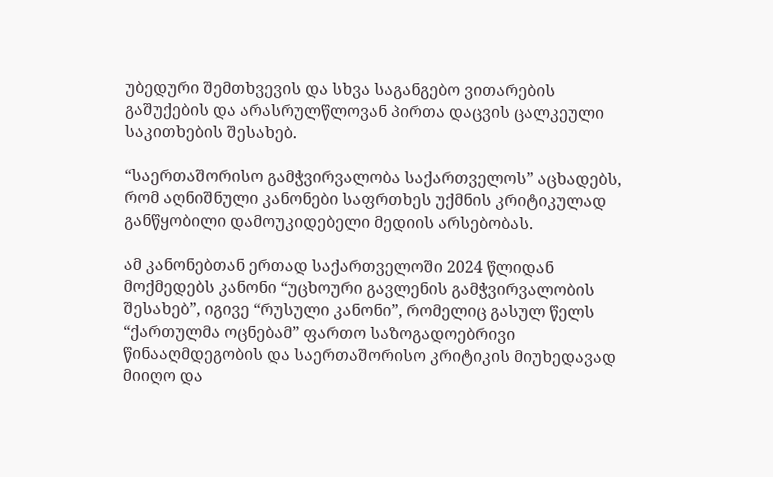უბედური შემთხვევის და სხვა საგანგებო ვითარების გაშუქების და არასრულწლოვან პირთა დაცვის ცალკეული საკითხების შესახებ.

“საერთაშორისო გამჭვირვალობა საქართველოს” აცხადებს, რომ აღნიშნული კანონები საფრთხეს უქმნის კრიტიკულად განწყობილი დამოუკიდებელი მედიის არსებობას.

ამ კანონებთან ერთად საქართველოში 2024 წლიდან მოქმედებს კანონი “უცხოური გავლენის გამჭვირვალობის შესახებ”, იგივე “რუსული კანონი”, რომელიც გასულ წელს “ქართულმა ოცნებამ” ფართო საზოგადოებრივი წინააღმდეგობის და საერთაშორისო კრიტიკის მიუხედავად მიიღო და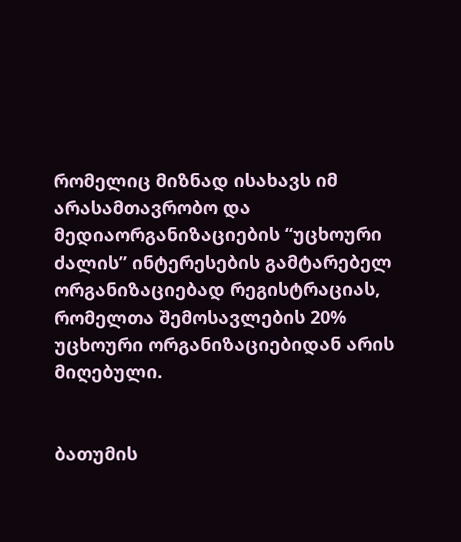რომელიც მიზნად ისახავს იმ არასამთავრობო და მედიაორგანიზაციების “უცხოური ძალის” ინტერესების გამტარებელ ორგანიზაციებად რეგისტრაციას, რომელთა შემოსავლების 20% უცხოური ორგანიზაციებიდან არის მიღებული.


ბათუმის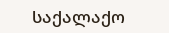საქალაქო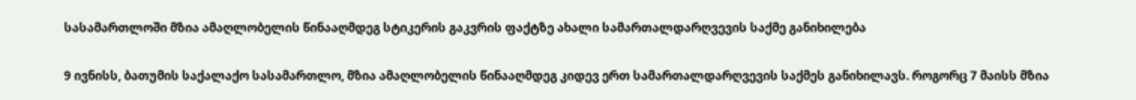სასამართლოში მზია ამაღლობელის წინააღმდეგ სტიკერის გაკვრის ფაქტზე ახალი სამართალდარღვევის საქმე განიხილება

9 ივნისს, ბათუმის საქალაქო სასამართლო, მზია ამაღლობელის წინააღმდეგ კიდევ ერთ სამართალდარღვევის საქმეს განიხილავს. როგორც 7 მაისს მზია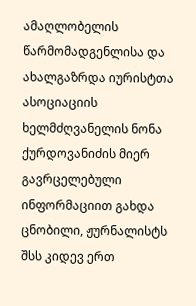ამაღლობელის წარმომადგენლისა და ახალგაზრდა იურისტთა ასოციაციის ხელმძღვანელის ნონა ქურდოვანიძის მიერ გავრცელებული ინფორმაციით გახდა ცნობილი, ჟურნალისტს შსს კიდევ ერთ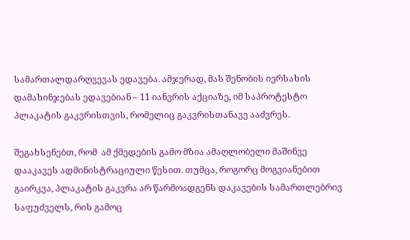სამართალდარღვევას ედავება. ამჯერად, მას შენობის იერსახის დამახინჯებას ედავებიან – 11 იანვრის აქციაზე, იმ საპროტესტო პლაკატის გაკვრისთვის, რომელიც გაკვრისთანავე ააძვრეს.

შეგახსენებთ, რომ  ამ ქმედების გამო მზია ამაღლობელი მაშინვე დააკავეს ადმინისტრაციული წესით. თუმცა, როგორც მოგვიანებით გაირკვა, პლაკატის გაკვრა არ წარმოადგენს დაკავების სამართლებრივ საფუძველს, რის გამოც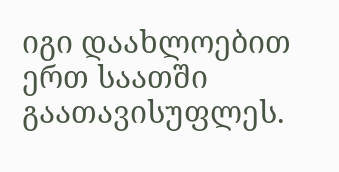იგი დაახლოებით ერთ საათში გაათავისუფლეს.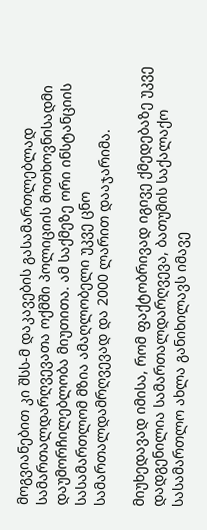მოგვიანებით კი შსს-მ დაკავების გასამართლებლად სამართალდარღვევათა ოქმში პოლიციის მოთხოვნისადმი დაუმორჩილებლობა მიუთითა. ამ საქმეზე ორი ინსტანციის სასამართლომ მზია ამაღლობელი უკვე ცნო სამართალდამრღვევად და 2000 ლარით დააჯარიმა.

მიუხედავად იმისა, რომ ფაქტობრივად იგივე ქმედებაზე უკვე დადგენილია სამართალდარღვევა, ბათუმის საქალაქო სასამართლო ახლა განიხილავს იმავე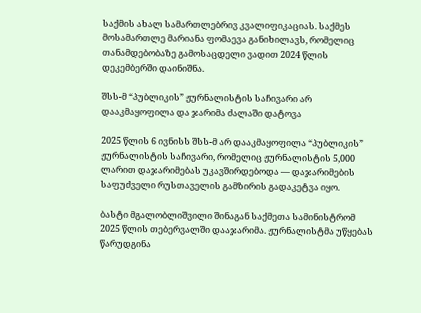საქმის ახალ სამართლებრივ კვალიფიკაციას. საქმეს მოსამართლე მარიანა ფომაევა განიხილავს, რომელიც თანამდებობაზე გამოსაცდელი ვადით 2024 წლის დეკემბერში დაინიშნა.

შსს-მ “პუბლიკის” ჟურნალისტის საჩივარი არ დააკმაყოფილა და ჯარიმა ძალაში დატოვა

2025 წლის 6 ივნისს შსს-მ არ დააკმაყოფილა “პუბლიკის” ჟურნალისტის საჩივარი, რომელიც ჟურნალისტის 5,000 ლარით დაჯარიმებას უკავშირდებოდა — დაჯარიმების საფუძველი რუსთაველის გამზირის გადაკეტვა იყო.

ბასტი მგალობლიშვილი შინაგან საქმეთა სამინისტრომ 2025 წლის თებერვალში დააჯარიმა. ჟურნალისტმა უწყებას წარუდგინა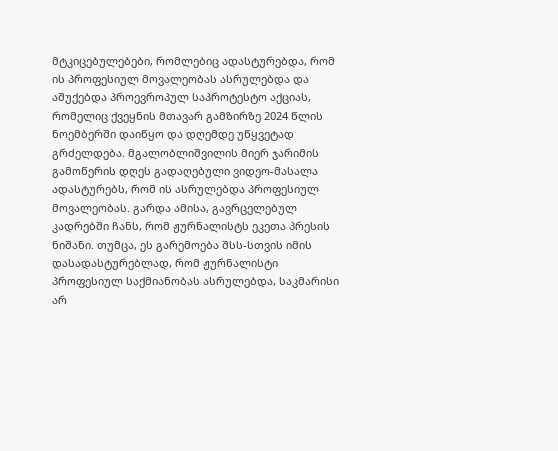მტკიცებულებები, რომლებიც ადასტურებდა, რომ ის პროფესიულ მოვალეობას ასრულებდა და აშუქებდა პროევროპულ საპროტესტო აქციას, რომელიც ქვეყნის მთავარ გამზირზე 2024 წლის ნოემბერში დაიწყო და დღემდე უწყვეტად გრძელდება. მგალობლიშვილის მიერ ჯარიმის გამოწერის დღეს გადაღებული ვიდეო-მასალა ადასტურებს, რომ ის ასრულებდა პროფესიულ მოვალეობას. გარდა ამისა, გავრცელებულ კადრებში ჩანს, რომ ჟურნალისტს ეკეთა პრესის ნიშანი. თუმცა, ეს გარემოება შსს-სთვის იმის დასადასტურებლად, რომ ჟურნალისტი პროფესიულ საქმიანობას ასრულებდა, საკმარისი არ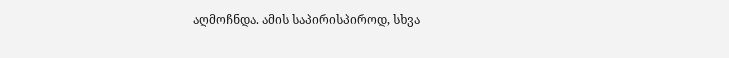აღმოჩნდა. ამის საპირისპიროდ, სხვა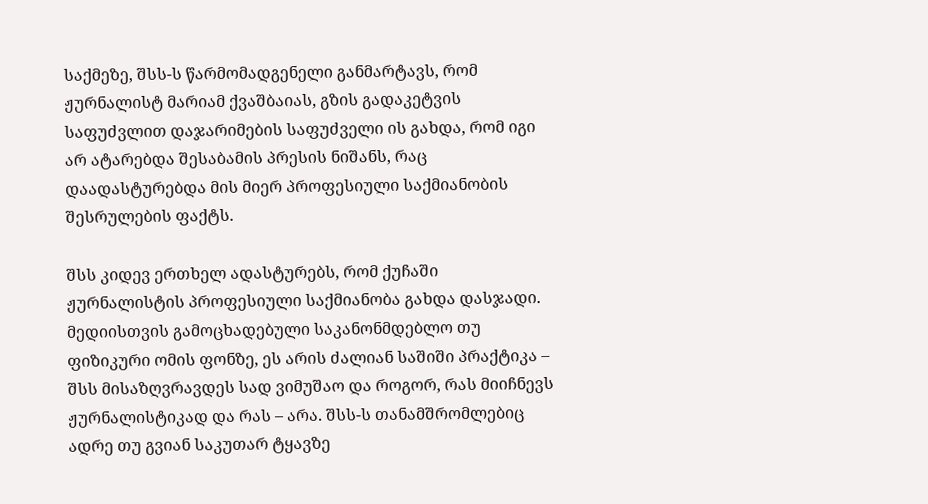საქმეზე, შსს-ს წარმომადგენელი განმარტავს, რომ ჟურნალისტ მარიამ ქვაშბაიას, გზის გადაკეტვის საფუძვლით დაჯარიმების საფუძველი ის გახდა, რომ იგი არ ატარებდა შესაბამის პრესის ნიშანს, რაც დაადასტურებდა მის მიერ პროფესიული საქმიანობის შესრულების ფაქტს.

შსს კიდევ ერთხელ ადასტურებს, რომ ქუჩაში ჟურნალისტის პროფესიული საქმიანობა გახდა დასჯადი. მედიისთვის გამოცხადებული საკანონმდებლო თუ ფიზიკური ომის ფონზე, ეს არის ძალიან საშიში პრაქტიკა – შსს მისაზღვრავდეს სად ვიმუშაო და როგორ, რას მიიჩნევს ჟურნალისტიკად და რას – არა. შსს-ს თანამშრომლებიც ადრე თუ გვიან საკუთარ ტყავზე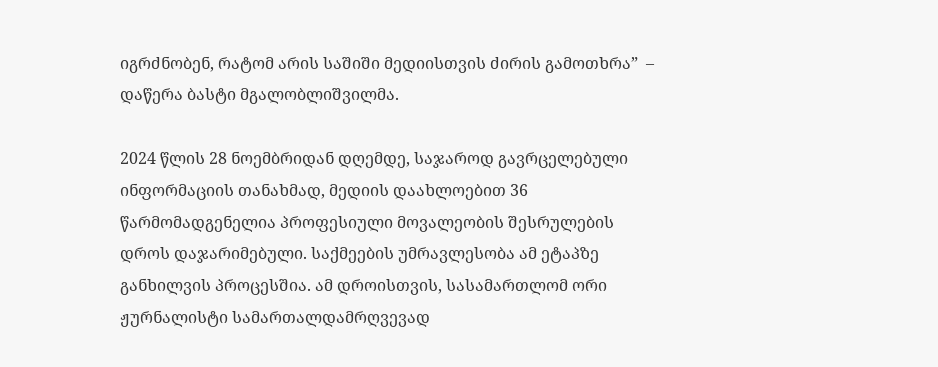იგრძნობენ, რატომ არის საშიში მედიისთვის ძირის გამოთხრა”  – დაწერა ბასტი მგალობლიშვილმა.

2024 წლის 28 ნოემბრიდან დღემდე, საჯაროდ გავრცელებული ინფორმაციის თანახმად, მედიის დაახლოებით 36 წარმომადგენელია პროფესიული მოვალეობის შესრულების დროს დაჯარიმებული. საქმეების უმრავლესობა ამ ეტაპზე განხილვის პროცესშია. ამ დროისთვის, სასამართლომ ორი ჟურნალისტი სამართალდამრღვევად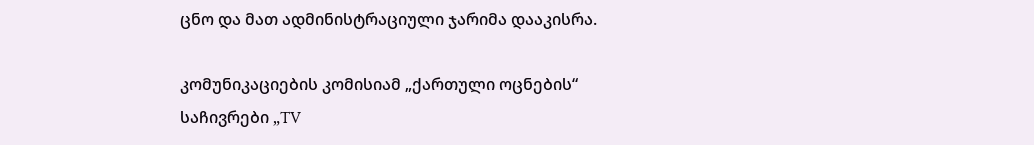ცნო და მათ ადმინისტრაციული ჯარიმა დააკისრა.

კომუნიკაციების კომისიამ „ქართული ოცნების“ საჩივრები „TV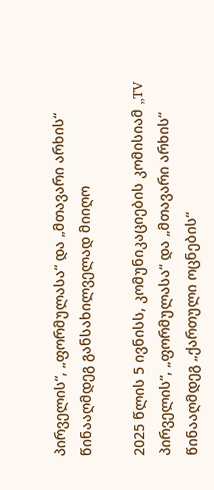პირველის“, „ფორმულასა“ და „მთავარი არხის“ წინააღმდეგ განსახილველად მიიღო

2025 წლის 5 ივნისს, კომუნიკაციების კომისიამ „TV პირველის“, „ფორმულასა“ და „მთავარი არხის“ წინააღმდეგ „ქართული ოცნების“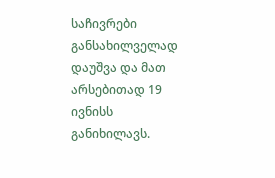საჩივრები განსახილველად დაუშვა და მათ არსებითად 19 ივნისს განიხილავს.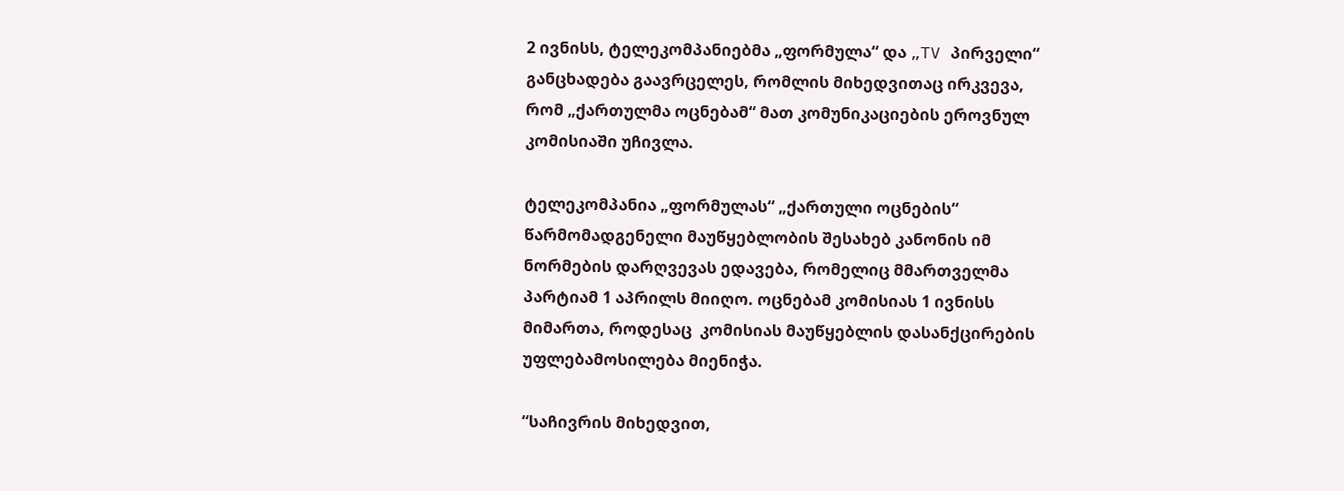2 ივნისს, ტელეკომპანიებმა „ფორმულა“ და „TV პირველი“ განცხადება გაავრცელეს, რომლის მიხედვითაც ირკვევა, რომ „ქართულმა ოცნებამ“ მათ კომუნიკაციების ეროვნულ კომისიაში უჩივლა.

ტელეკომპანია „ფორმულას“ „ქართული ოცნების“ წარმომადგენელი მაუწყებლობის შესახებ კანონის იმ ნორმების დარღვევას ედავება, რომელიც მმართველმა პარტიამ 1 აპრილს მიიღო. ოცნებამ კომისიას 1 ივნისს მიმართა, როდესაც  კომისიას მაუწყებლის დასანქცირების უფლებამოსილება მიენიჭა.

“საჩივრის მიხედვით,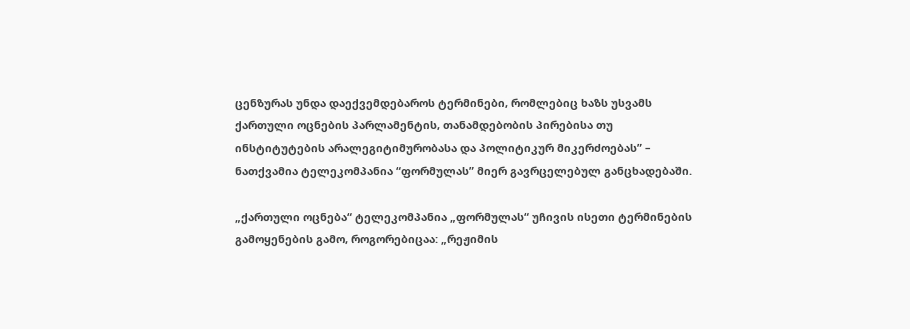ცენზურას უნდა დაექვემდებაროს ტერმინები, რომლებიც ხაზს უსვამს ქართული ოცნების პარლამენტის, თანამდებობის პირებისა თუ ინსტიტუტების არალეგიტიმურობასა და პოლიტიკურ მიკერძოებას” – ნათქვამია ტელეკომპანია “ფორმულას” მიერ გავრცელებულ განცხადებაში.

„ქართული ოცნება“ ტელეკომპანია „ფორმულას“ უჩივის ისეთი ტერმინების გამოყენების გამო, როგორებიცაა: „რეჟიმის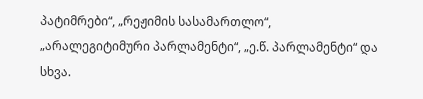პატიმრები“, „რეჟიმის სასამართლო“, „არალეგიტიმური პარლამენტი“, „ე.წ. პარლამენტი“ და სხვა.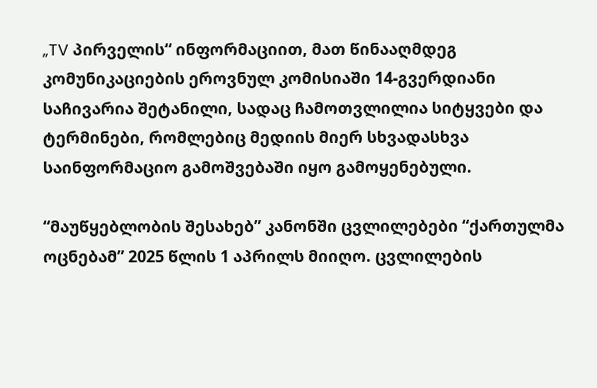„TV პირველის“ ინფორმაციით, მათ წინააღმდეგ კომუნიკაციების ეროვნულ კომისიაში 14-გვერდიანი საჩივარია შეტანილი, სადაც ჩამოთვლილია სიტყვები და ტერმინები, რომლებიც მედიის მიერ სხვადასხვა საინფორმაციო გამოშვებაში იყო გამოყენებული.

“მაუწყებლობის შესახებ” კანონში ცვლილებები “ქართულმა ოცნებამ” 2025 წლის 1 აპრილს მიიღო. ცვლილების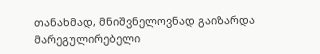თანახმად, მნიშვნელოვნად გაიზარდა მარეგულირებელი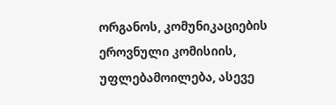ორგანოს, კომუნიკაციების ეროვნული კომისიის, უფლებამოილება, ასევე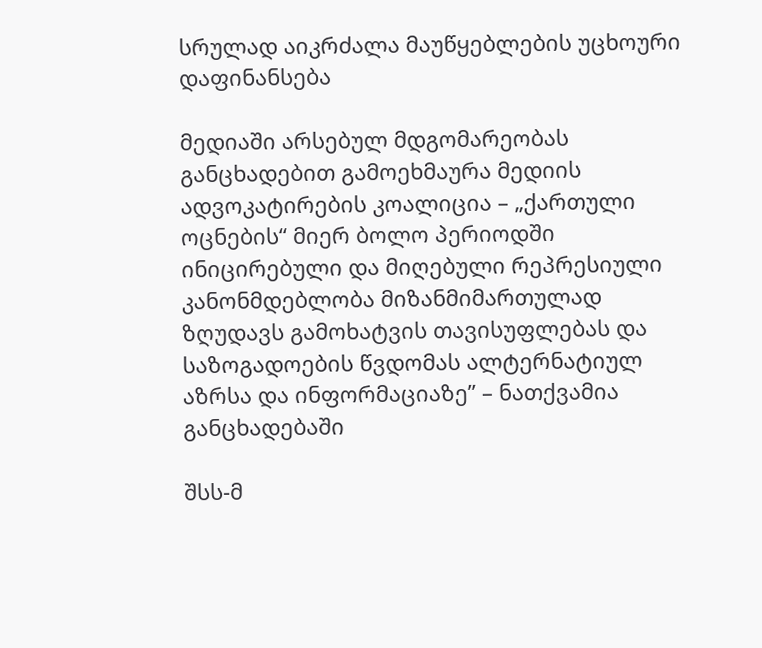სრულად აიკრძალა მაუწყებლების უცხოური დაფინანსება

მედიაში არსებულ მდგომარეობას განცხადებით გამოეხმაურა მედიის ადვოკატირების კოალიცია – „ქართული ოცნების“ მიერ ბოლო პერიოდში ინიცირებული და მიღებული რეპრესიული კანონმდებლობა მიზანმიმართულად ზღუდავს გამოხატვის თავისუფლებას და საზოგადოების წვდომას ალტერნატიულ აზრსა და ინფორმაციაზე” – ნათქვამია განცხადებაში

შსს-მ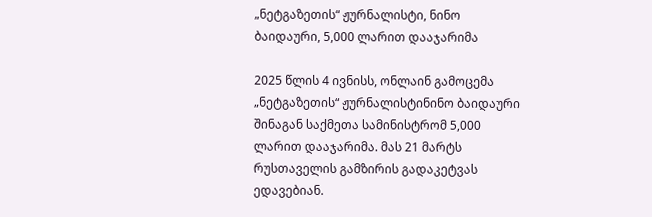„ნეტგაზეთის“ ჟურნალისტი, ნინო ბაიდაური, 5,000 ლარით დააჯარიმა

2025 წლის 4 ივნისს, ონლაინ გამოცემა „ნეტგაზეთის“ ჟურნალისტინინო ბაიდაური შინაგან საქმეთა სამინისტრომ 5,000 ლარით დააჯარიმა. მას 21 მარტს რუსთაველის გამზირის გადაკეტვას ედავებიან.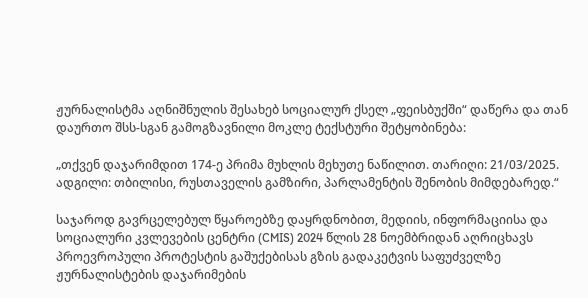ჟურნალისტმა აღნიშნულის შესახებ სოციალურ ქსელ „ფეისბუქში“ დაწერა და თან დაურთო შსს-სგან გამოგზავნილი მოკლე ტექსტური შეტყობინება:

„თქვენ დაჯარიმდით 174-ე პრიმა მუხლის მეხუთე ნაწილით. თარიღი: 21/03/2025. ადგილი: თბილისი, რუსთაველის გამზირი, პარლამენტის შენობის მიმდებარედ.“

საჯაროდ გავრცელებულ წყაროებზე დაყრდნობით, მედიის, ინფორმაციისა და სოციალური კვლევების ცენტრი (CMIS) 2024 წლის 28 ნოემბრიდან აღრიცხავს  პროევროპული პროტესტის გაშუქებისას გზის გადაკეტვის საფუძველზე ჟურნალისტების დაჯარიმების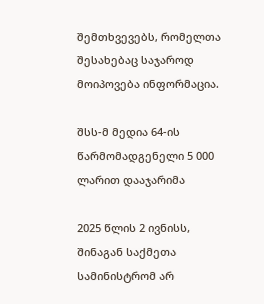შემთხვევებს, რომელთა შესახებაც საჯაროდ მოიპოვება ინფორმაცია.

შსს-მ მედია 64-ის წარმომადგენელი 5 000 ლარით დააჯარიმა

2025 წლის 2 ივნისს, შინაგან საქმეთა სამინისტრომ არ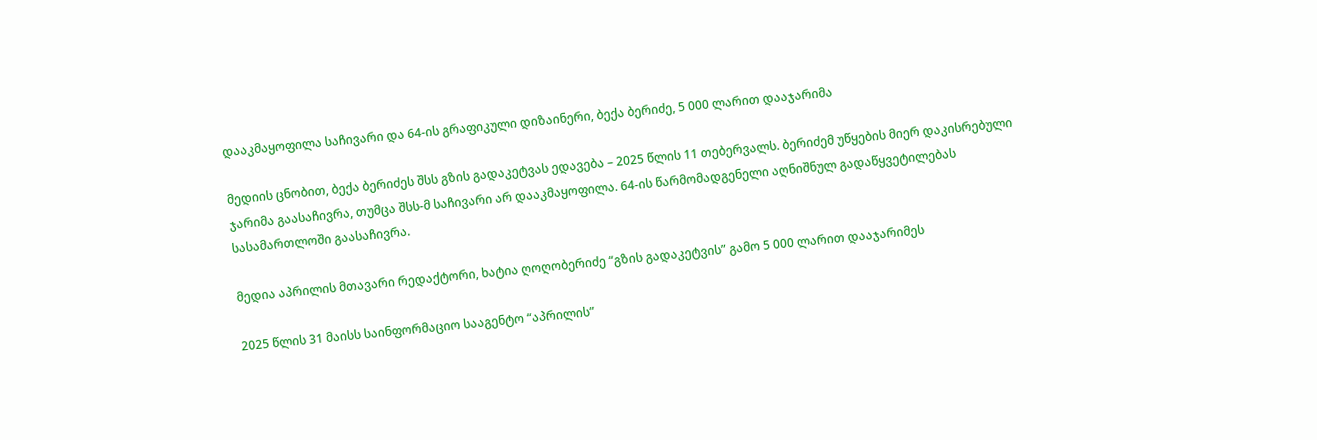დააკმაყოფილა საჩივარი და 64-ის გრაფიკული დიზაინერი, ბექა ბერიძე, 5 000 ლარით დააჯარიმა

მედიის ცნობით, ბექა ბერიძეს შსს გზის გადაკეტვას ედავება – 2025 წლის 11 თებერვალს. ბერიძემ უწყების მიერ დაკისრებული ჯარიმა გაასაჩივრა, თუმცა შსს-მ საჩივარი არ დააკმაყოფილა. 64-ის წარმომადგენელი აღნიშნულ გადაწყვეტილებას სასამართლოში გაასაჩივრა.

მედია აპრილის მთავარი რედაქტორი, ხატია ღოღობერიძე “გზის გადაკეტვის” გამო 5 000 ლარით დააჯარიმეს

2025 წლის 31 მაისს საინფორმაციო სააგენტო “აპრილის”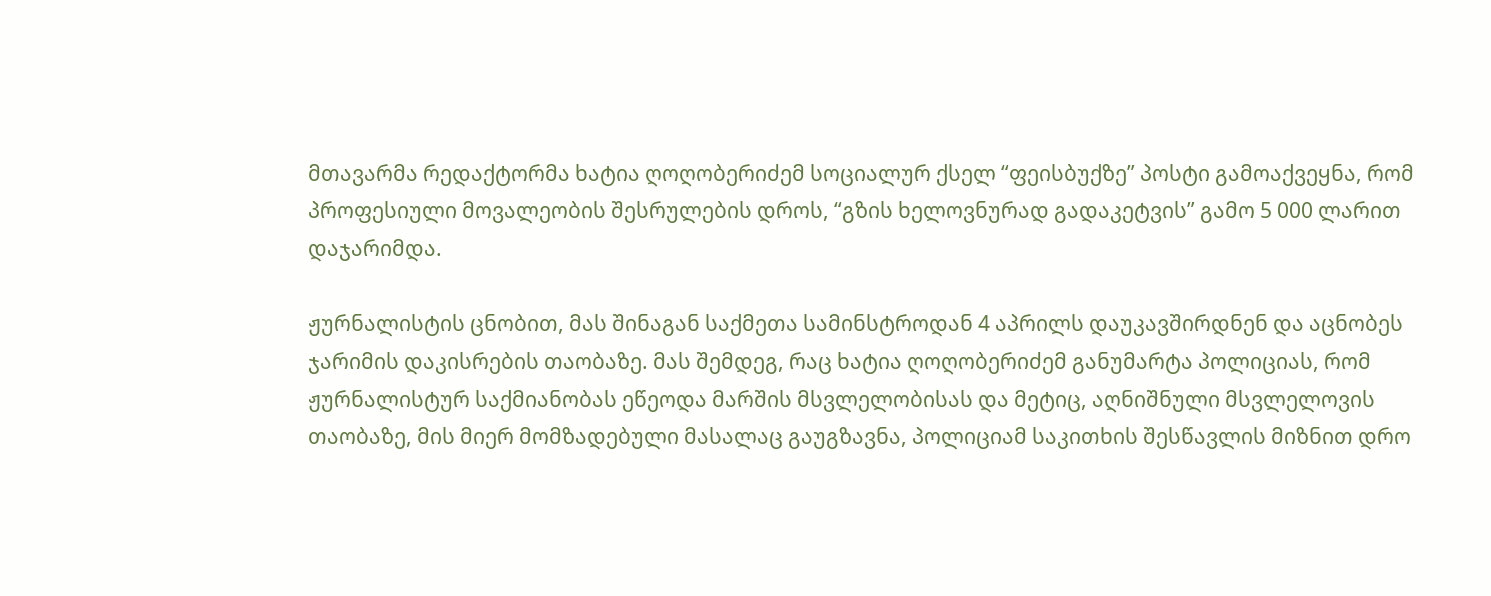მთავარმა რედაქტორმა ხატია ღოღობერიძემ სოციალურ ქსელ “ფეისბუქზე” პოსტი გამოაქვეყნა, რომ პროფესიული მოვალეობის შესრულების დროს, “გზის ხელოვნურად გადაკეტვის” გამო 5 000 ლარით დაჯარიმდა.

ჟურნალისტის ცნობით, მას შინაგან საქმეთა სამინსტროდან 4 აპრილს დაუკავშირდნენ და აცნობეს ჯარიმის დაკისრების თაობაზე. მას შემდეგ, რაც ხატია ღოღობერიძემ განუმარტა პოლიციას, რომ ჟურნალისტურ საქმიანობას ეწეოდა მარშის მსვლელობისას და მეტიც, აღნიშნული მსვლელოვის თაობაზე, მის მიერ მომზადებული მასალაც გაუგზავნა, პოლიციამ საკითხის შესწავლის მიზნით დრო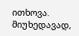ითხოვა. მიუხედავად,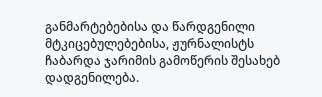განმარტებებისა და წარდგენილი მტკიცებულებებისა, ჟურნალისტს ჩაბარდა ჯარიმის გამოწერის შესახებ დადგენილება.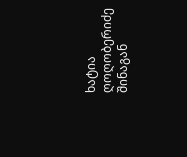ხატია ღოღობერიძე შინაგან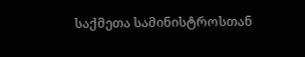საქმეთა სამინისტროსთან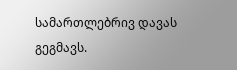სამართლებრივ დავას გეგმავს.